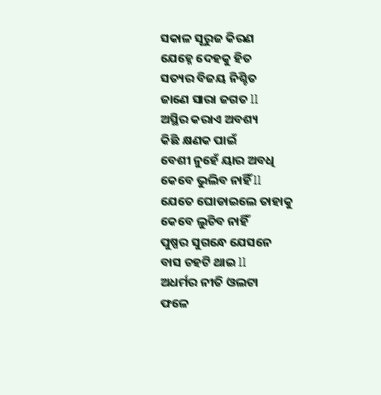ସକାଳ ସୂରୁଜ କିରଣ
ଯେହ୍ନେ ଦେହକୁ ହିତ
ସତ୍ୟର ବିଜୟ ନିଶ୍ଚିତ
ଜାଣେ ସାରା ଜଗତ ll
ଅସ୍ଥିର କରାଏ ଅବଶ୍ୟ
କିଛି କ୍ଷଣକ ପାଇଁ
ବେଶୀ ନୁହେଁ ୟାର ଅବଧି
କେବେ ଭୁଲିବ ନାହିଁ ll
ଯେତେ ଘୋଡାଇଲେ ତାହାକୁ
କେବେ ଲୁଚିବ ନାହିଁ
ପୁଷ୍ପର ସୁଗନ୍ଧେ ଯେସନେ
ବାସ ଚହଟି ଥାଇ ll
ଅଧର୍ମର ନୀତି ଓଲଟା
ଫଳେ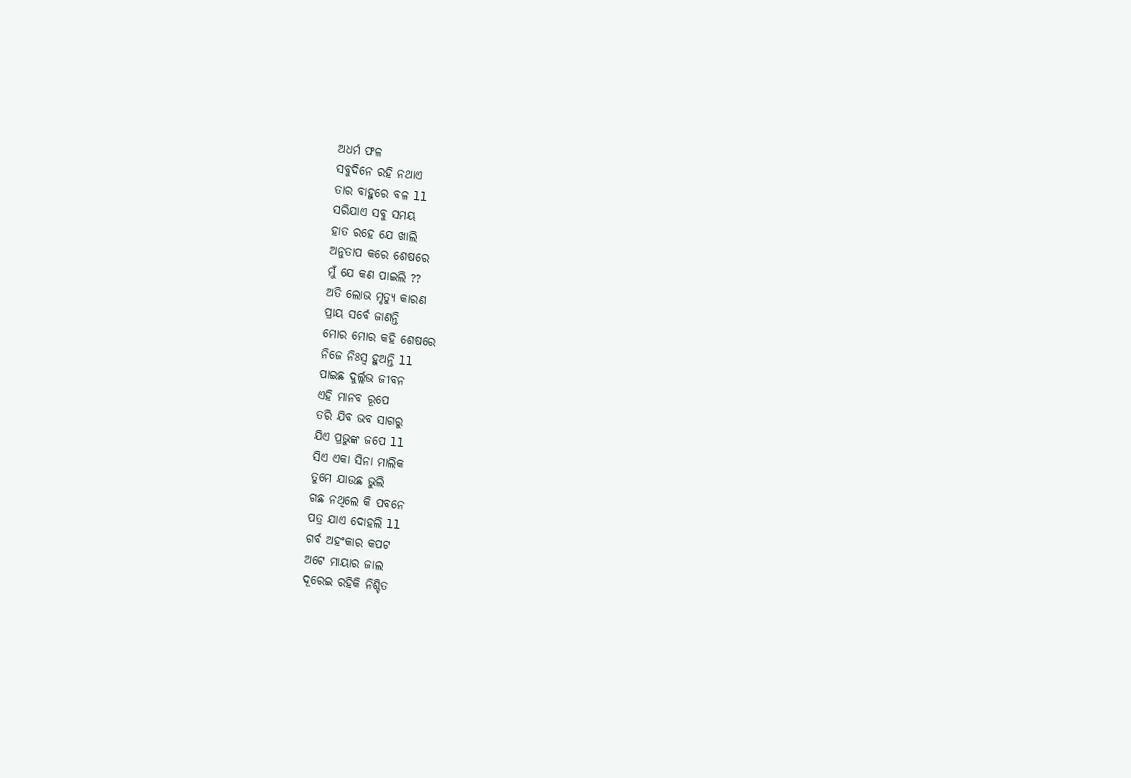ଅଧର୍ମ ଫଳ
ସବୁଦିନେ ରହି ନଥାଏ
ତାର ବାହୁରେ ବଳ ll
ସରିଯାଏ ସବୁ ସମୟ
ହାତ ରହେ ଯେ ଖାଲି
ଅନୁତାପ କରେ ଶେଷରେ
ମୁଁ ଯେ କଣ ପାଇଲି ??
ଅତି ଲୋଭ ମୃତ୍ୟୁ କାରଣ
ପ୍ରାୟ ସର୍ବେ ଜାଣନ୍ତି
ମୋର ମୋର କହି ଶେଷରେ
ନିଜେ ନିଃସ୍ୱ ହୁଅନ୍ତି ll
ପାଇଛ ଦୁର୍ଲ୍ଲଭ ଜୀବନ
ଏହି ମାନବ ରୂପେ
ତରି ଯିବ ଭବ ସାଗରୁ
ଯିଏ ପ୍ରଭୁଙ୍କ ଜପେ ll
ସିଏ ଏକା ସିନା ମାଲିକ
ତୁମେ ଯାଉଛ ଭୁଲି
ଗଛ ନଥିଲେ କି ପବନେ
ପତ୍ର ଯାଏ ଦୋହଲି ll
ଗର୍ବ ଅହଂକାର କପଟ
ଅଟେ ମାୟାର ଜାଲ
ଦୂରେଇ ରହିକି ନିଶ୍ଚିତ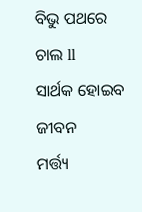ବିଭୁ ପଥରେ ଚାଲ ll
ସାର୍ଥକ ହୋଇବ ଜୀବନ
ମର୍ତ୍ତ୍ୟ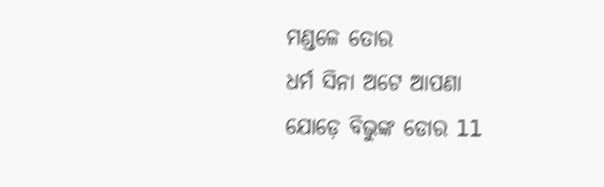ମଣ୍ଡଳେ ତୋର
ଧର୍ମ ସିନା ଅଟେ ଆପଣା
ଯୋଡ଼େ ବିଭୁଙ୍କ ଡୋର ll